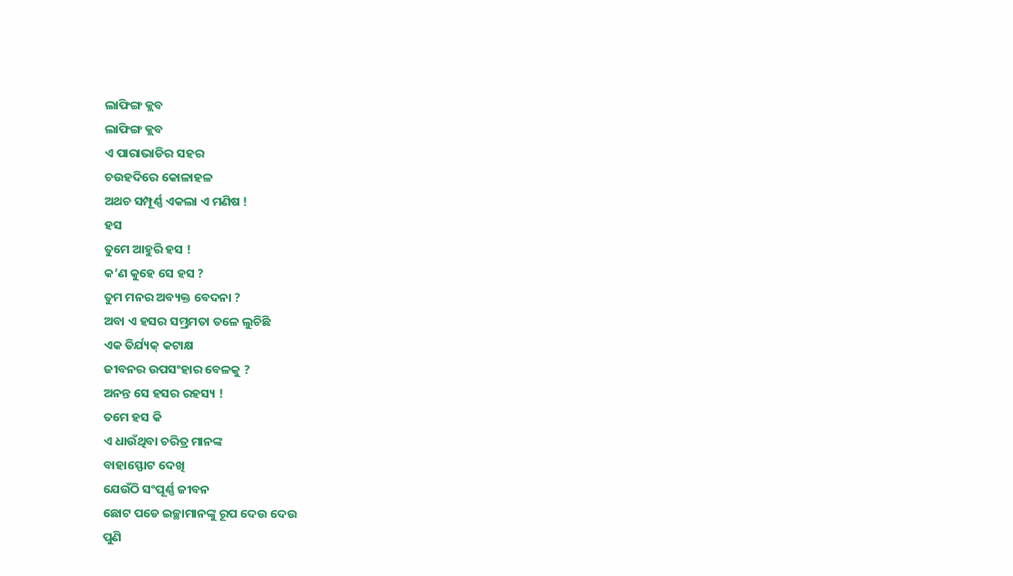ଲାଫିଙ୍ଗ କ୍ଲବ
ଲାଫିଙ୍ଗ କ୍ଲବ
ଏ ପାରାଭାଡିର ସହର
ଚଉହଦିରେ କୋଳାହଳ
ଅଥଚ ସମ୍ପୂର୍ଣ୍ଣ ଏକଲା ଏ ମଣିଷ !
ହସ
ତୁମେ ଆହୁରି ହସ !
କ’ଣ କୁହେ ସେ ହସ ?
ତୁମ ମନର ଅବ୍ୟକ୍ତ ବେଦନା ?
ଅବା ଏ ହସର ସମ୍ଭ୍ରମତା ତଳେ ଲୁଚିଛି
ଏକ ତିର୍ଯ୍ୟକ୍ କଟାକ୍ଷ
ଜୀବନର ଉପସଂହାର ବେଳକୁ ?
ଅନନ୍ତ ସେ ହସର ରହସ୍ୟ !
ତମେ ହସ କି
ଏ ଧାଉଁଥିବା ଚରିତ୍ର ମାନଙ୍କ
ବାହାସ୍ଫୋଟ ଦେଖି
ଯେଉଁଠି ସଂପୂର୍ଣ୍ଣ ଜୀବନ
ଛୋଟ ପଡେ ଇଚ୍ଛାମାନଙ୍କୁ ରୂପ ଦେଉ ଦେଉ
ପୁଣି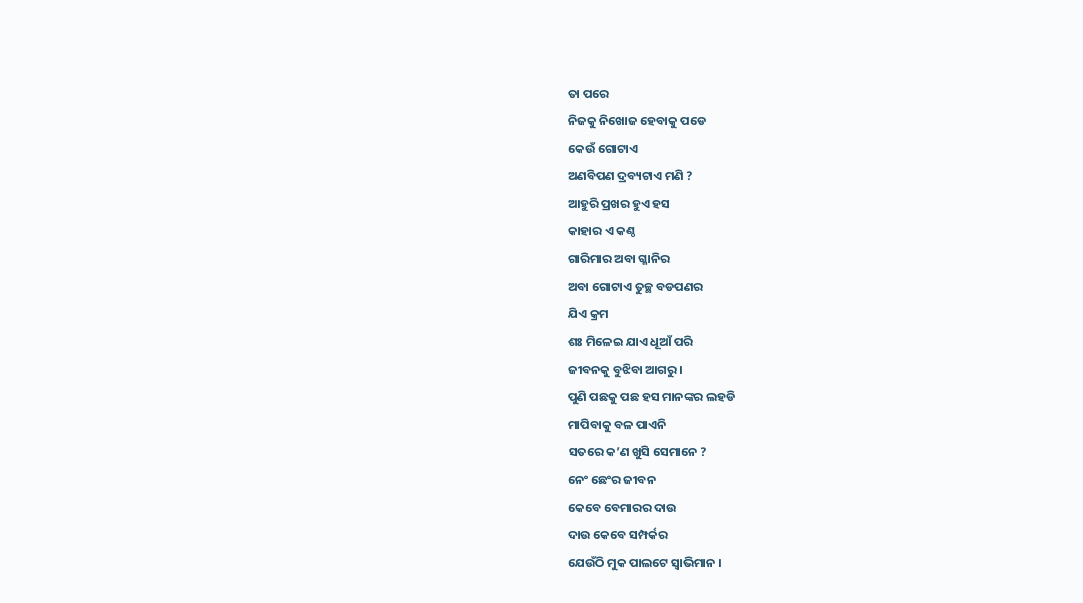ତା ପରେ
ନିଜକୁ ନିଖୋଜ ହେବାକୁ ପଡେ
କେଉଁ ଗୋଟାଏ
ଅଣବିପଣ ଦ୍ରବ୍ୟଟାଏ ମଣି ?
ଆହୁରି ପ୍ରଖର ହୁଏ ହସ
କାହାର ଏ କଣ୍ଠ
ଗାରିମାର ଅବା ଗ୍ଳାନିର
ଅବା ଗୋଟାଏ ତୁଚ୍ଛ ବଡପଣର
ଯିଏ କ୍ରମ
ଶଃ ମିଳେଇ ଯାଏ ଧୂଆଁ ପରି
ଜୀବନକୁ ବୁଝିବା ଆଗରୁ ।
ପୁଣି ପଛକୁ ପଛ ହସ ମାନଙ୍କର ଲହଡି
ମାପିବାକୁ ବଳ ପାଏନି
ସତରେ କ’ଣ ଖୁସି ସେମାନେ ?
ନେଂ ଛେଂର ଜୀବନ
କେବେ ବେମାରର ଦାଉ
ଦାଉ କେବେ ସମ୍ପର୍କର
ଯେଉଁଠି ମୁକ ପାଲଟେ ସ୍ଵାଭିମାନ ।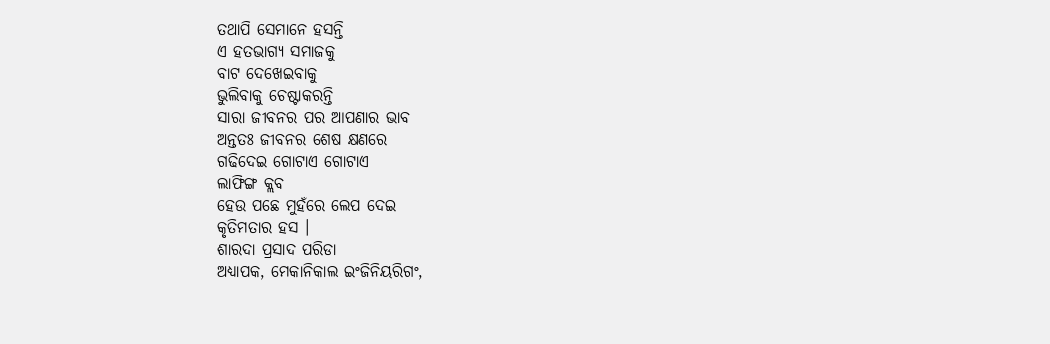ତଥାପି ସେମାନେ ହସନ୍ତି
ଏ ହତଭାଗ୍ୟ ସମାଜକୁ
ବାଟ ଦେଖେଇବାକୁ
ଭୁଲିବାକୁ ଚେଷ୍ଟାକରନ୍ତି
ସାରା ଜୀବନର ପର ଆପଣାର ଭାବ
ଅନ୍ତତଃ ଜୀବନର ଶେଷ କ୍ଷଣରେ
ଗଢିଦେଇ ଗୋଟାଏ ଗୋଟାଏ
ଲାଫିଙ୍ଗ କ୍ଲବ
ହେଉ ପଛେ ମୁହଁରେ ଲେପ ଦେଇ
କୃତିମତାର ହସ ।
ଶାରଦା ପ୍ରସାଦ ପରିଡା
ଅଧ୍ୟାପକ, ମେକାନିକାଲ ଇଂଜିନିୟରିଗଂ,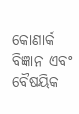କୋଣାର୍କ ବିଜ୍ଞାନ ଏବଂ ବୈଷୟିକ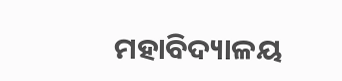ମହାବିଦ୍ୟାଳୟ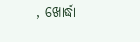, ଖୋର୍ଦ୍ଧା